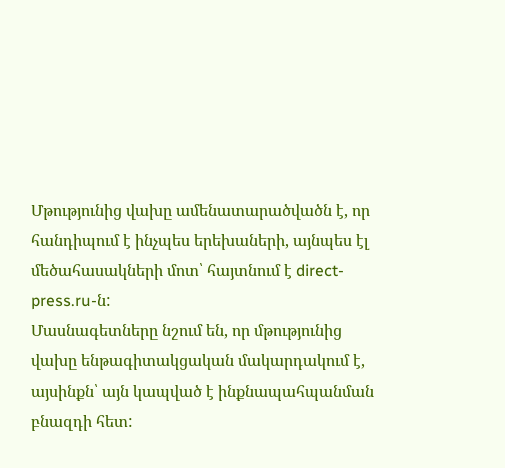Մթությունից վախը ամենատարածվածն է, որ հանդիպում է ինչպես երեխաների, այնպես էլ մեծահասակների մոտ՝ հայտնում է direct-press.ru-ն:
Մասնագետները նշում են, որ մթությունից վախը ենթագիտակցական մակարդակում է, այսինքն՝ այն կապված է ինքնապահպանման բնազդի հետ: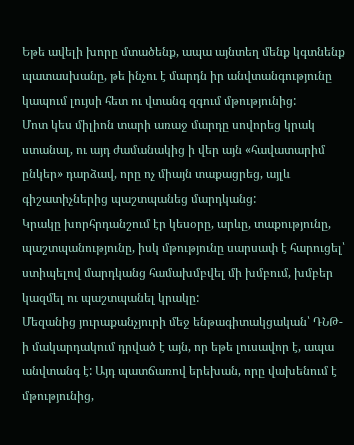Եթե ավելի խորը մտածենք, ապա այնտեղ մենք կգտնենք պատասխանը, թե ինչու է մարդն իր անվտանգությունը կապում լույսի հետ ու վտանգ զգում մթությունից:
Մոտ կես միլիոն տարի առաջ մարդը սովորեց կրակ ստանալ, ու այդ ժամանակից ի վեր այն «հավատարիմ ընկեր» դարձավ, որը ոչ միայն տաքացրեց, այլև գիշատիչներից պաշտպանեց մարդկանց:
Կրակը խորհրդանշում էր կեսօրը, արևը, տաքությունը, պաշտպանությունը, իսկ մթությունը սարսափ է հարուցել՝ ստիպելով մարդկանց համախմբվել մի խմբում, խմբեր կազմել ու պաշտպանել կրակը:
Մեզանից յուրաքանչյուրի մեջ ենթագիտակցական՝ ԴՆԹ-ի մակարդակում դրված է այն, որ եթե լուսավոր է, ապա անվտանգ է: Այդ պատճառով երեխան, որը վախենում է մթությունից,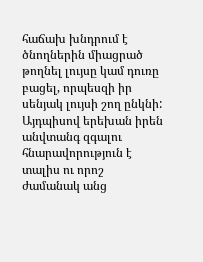հաճախ խնդրում է ծնողներին միացրած թողնել լույսը կամ դուռը բացել, որպեսզի իր սենյակ լույսի շող ընկնի:
Այդպիսով երեխան իրեն անվտանգ զգալու հնարավորություն է տալիս ու որոշ ժամանակ անց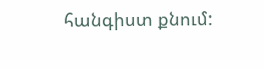հանգիստ քնում: